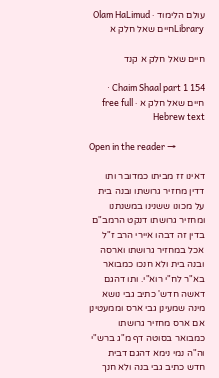עולם הלימוד · Olam HaLimud
Libraryחיים שאל חלק א

חיים שאל חלק א קנד

Chaim Shaal part 1 154 · חיים שאל חלק א · free full Hebrew text

Open in the reader →

דאינו זז מביתו כמדובר ותו דדין מחזיר גרושתו ובנה בית על מכונו ששנינו במשנתנו ומחזיר גרושתו דנקט הרמב"ם בדין זה דבהו איירי הרב ז"ל אכל במחזיר גרושתו וארסה ובנה בית ולא חנכו כמבואר בא"ר לח"י רוא"י. ותו דהגם דאשה חדש' כתיב גבי נושא מינה שמעינן גבי ארס וממעטינן אם ארס מחזיר גרושתו כמבואר בסוטה דף מ"ג ברש"י וה"ה נמי נימא דהגם דבית חדש כתיב גבי בנה ולא חנך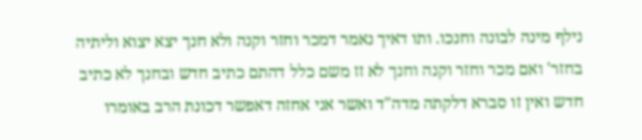נילף מינה לבונה וחנכו. ותו דאיך נאמר דמכר וחזר וקנה ולא חנך יצא יצוא וליתיה בחזר' ואם מכר וחזר וקנה וחנך לא זז משם כלל דהתם כתיב חדש ובחנך לא כתיב חדש ואין זו סברא דלקתה מדה"ד ואשר אני אחזה דאפשר דכונת הרב באומרו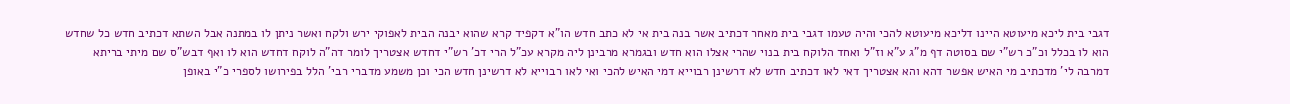דגבי בית ליכא מיעוטא היינו דליכא מיעוטא להכי והיה טעמו דגבי בית מאחר דכתיב אשר בנה בית אי לא כתב חדש הו"א דקפיד קרא שהוא יבנה הבית לאפוקי ירש ולקח ואשר ניתן לו במתנה אבל השתא דכתיב חדש כל שחדש הוא לו בכלל וכ"כ רש"י שם בסוטה דף מ"ג ע"א וז"ל ואחד הלוקח בית בנוי שהרי אצלו הוא חדש ובגמרא מרבינן ליה מקרא עכ"ל הרי דכ' רש"י דחדש אצטריך לומר דה"ה לוקח דחדש הוא לו ואף דבש"ס שם מיתי בריתא דמרבה לי' מדכתיב מי האיש אפשר דהא והא אצטריך דאי לאו דכתיב חדש לא דרשינן רבוייא דמי האיש להכי ואי לאו רבוייא לא דרשינן חדש הכי וכן משמע מדברי רבי' הלל בפירושו לספרי כ"י באופן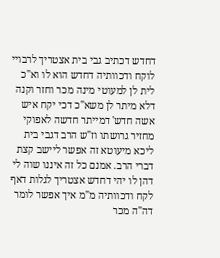דחדש דכתיב גבי בית אצטריך לרבויי לוקח ודכוותיה דחדש הוא לו וא"כ לית לן למעוטי מינה מכר וחזר וקנה דלא מיתר לן משא"כ דכי יקח איש אשה חדש' דמייתר חדשה לאפוקי מחזיר גרושתו וז"ש הרב דגבי בית ליכא מיעוטא זה אפשר ליישב קצת דברי הרב. אמנם כל זה איננו שוה לי דהן לו יהי דחדש אצטריך לגלות דאף לקח ודכוותיה מ"מ איך אפשר לומר דה"ה מכר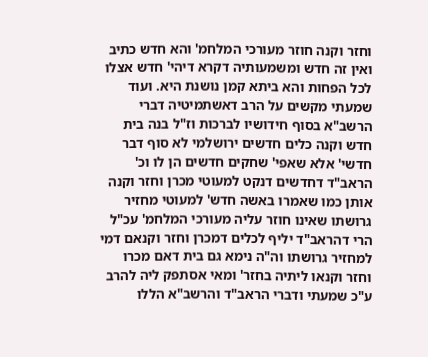וחזר וקנה חוזר מעורכי המלחמ' והא חדש כתיב ואין זה חדש ומשמעותיה דקרא דיהי' חדש אצלו לכל הפחות והא ביתא קמן נושנת היא. ועוד שמעתי מקשים על הרב דאשתמיטיה דברי הרשב"א בסוף חידושיו לברכות וז"ל בנה בית חדש וקנה כלים חדשים ירושלמי לא סוף דבר חדשי' אלא שאפי' שחקים חדשים הן לו וכ' הראב"ד דחדשים דנקט למעוטי מכרן וחזר וקנה אותן כמו שאמרו באשה חדש' למעוטי מחזיר גרושתו שאינו חוזר עליה מעורכי המלחמ' עכ"ל הרי דהראב"ד יליף לכלים דמכרן וחזר וקנאם דמי למחזיר גרושתו וה"ה נימא גם בית דאם מכרו וחזר וקנאו ליתיה בחזר' ומאי אסתפק ליה להרב ע"כ שמעתי ודברי הראב"ד והרשב"א הללו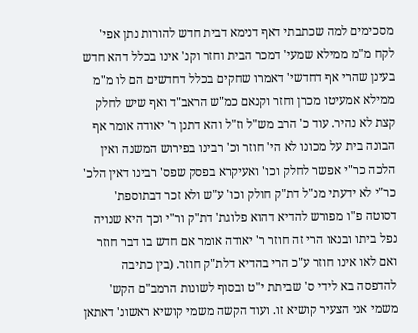מסכימים למה שכתבתי דאף דנימא דבית חדש להורות נתן אפי' לקח מ"מ ממילא שמעי' דמכר הבית וחזר וקנ' אינו בכלל דהא חדש בעינן שהרי אף דחדשי' דאמרו שחקים בכלל דחדשים הם לו מ"מ ממילא אמעיטו מכרן וחזר וקנאם כמ"ש הראב"ד ואף שיש לחלק קצת לא נהיר. עוד כ' הרב מש"ל וז"ל והא דתנן ר' יאודה אומר אף הבונה בית על מכונו לא הי' חוזר וכ' רבינו בפירוש המשנה ואין הלכה כר"י אפשר לחלק וכו' ואעיקרא בפסק שפס' רבינו דאין הלכ' כר"י לא ידעתי מנ"ל דת"ק חולק וכו' ע"ש ולא זכר דבתוספת' דסוטה פ"ו מפורש להדיא דהוא פלוגת' דת"ק ור"י וכך היא שנויה נפל ביתו ובנאו הרי זה חוזר ר' יאודה אומר אם חדש בו דבר חוזר ואם לאו אינו חוזר ע"כ הרי בהדיא דלת"ק חוזר. (בין כתיבה להדפסה בא לידי ס' שביתת י"ט ובסוף לשונות הרמב"ם הקש' משמי אני הצעיר קושיא זו. ועוד הקשה משמי קושיא ראשונ' דאתאן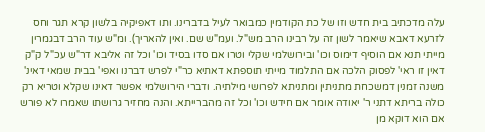עלה מדכתיב בית חדש וזו של כת הקודמין כמבואר לעיל בדברינו. ותו דאפיקיה בלשון קרא תגר וחס לזרעא דאבא שיאמר לשון זה על רבינו הרב מש"ל. ועמ"ש שם. ואין להאריך). ומ"ש עוד הרב דבגמרין מייתי תנא אם הוסיף דימוס וכו' ובירושלמי שקלי וטרו אם סדו בסיד וכו' וכל זה אליבא דר"ש עכ"ל ק"ק דאין זו ראי' לפסוק הלכה אם התלמוד מייתי תוספתא דאתיא כר"י לפרש דברנו ואפי' בבית שמאי דאינ' משנה זמנין דמשכחת מתניתין ומתניתא לפרושי מילתיה. ודברי הירושלמי אפשר דאינו שקלא וטריא רק כולה בריתא דתני ר' יאודה אומר אם חידש וכו' וכל זה מהברייתא. והנה מחזיר גרושתו שאמרו לא פורש אם הוא דוקא מן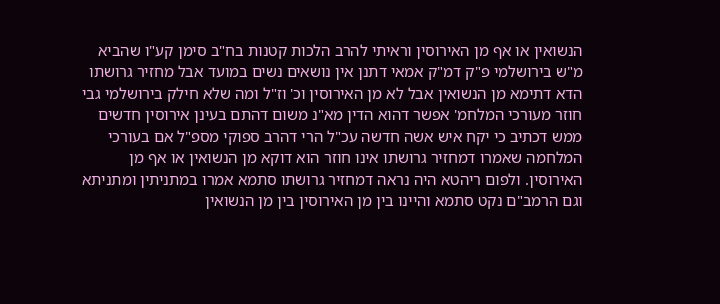הנשואין או אף מן האירוסין וראיתי להרב הלכות קטנות בח"ב סימן קע"ו שהביא מ"ש בירושלמי פ"ק דמ"ק אמאי דתנן אין נושאים נשים במועד אבל מחזיר גרושתו הדא דתימא מן הנשואין אבל לא מן האירוסין וכ' וז"ל ומה שלא חילק בירושלמי גבי חוזר מעורכי המלחמ' אפשר דהוא הדין מא"נ משום דהתם בעינן אירוסין חדשים ממש דכתיב כי יקח איש אשה חדשה עכ"ל הרי דהרב ספוקי מספ"ל אם בעורכי המלחמה שאמרו דמחזיר גרושתו אינו חוזר הוא דוקא מן הנשואין או אף מן האירוסין. ולפום ריהטא היה נראה דמחזיר גרושתו סתמא אמרו במתניתין ומתניתא וגם הרמב"ם נקט סתמא והיינו בין מן האירוסין בין מן הנשואין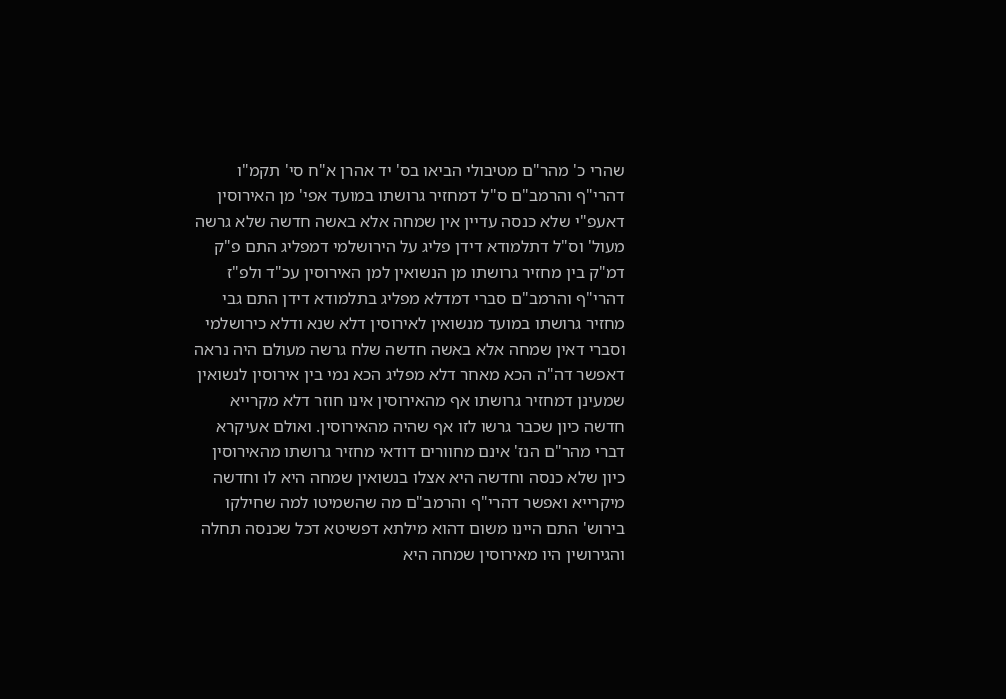שהרי כ' מהר"ם מטיבולי הביאו בס' יד אהרן א"ח סי' תקמ"ו דהרי"ף והרמב"ם ס"ל דמחזיר גרושתו במועד אפי' מן האירוסין דאעפ"י שלא כנסה עדיין אין שמחה אלא באשה חדשה שלא גרשה מעול' וס"ל דתלמודא דידן פליג על הירושלמי דמפליג התם פ"ק דמ"ק בין מחזיר גרושתו מן הנשואין למן האירוסין עכ"ד ולפ"ז דהרי"ף והרמב"ם סברי דמדלא מפליג בתלמודא דידן התם גבי מחזיר גרושתו במועד מנשואין לאירוסין דלא שנא ודלא כירושלמי וסברי דאין שמחה אלא באשה חדשה שלח גרשה מעולם היה נראה דאפשר דה"ה הכא מאחר דלא מפליג הכא נמי בין אירוסין לנשואין שמעינן דמחזיר גרושתו אף מהאירוסין אינו חוזר דלא מקרייא חדשה כיון שכבר גרשו לזו אף שהיה מהאירוסין. ואולם אעיקרא דברי מהר"ם הנז' אינם מחוורים דודאי מחזיר גרושתו מהאירוסין כיון שלא כנסה וחדשה היא אצלו בנשואין שמחה היא לו וחדשה מיקרייא ואפשר דהרי"ף והרמב"ם מה שהשמיטו למה שחילקו בירוש' התם היינו משום דהוא מילתא דפשיטא דכל שכנסה תחלה והגירושין היו מאירוסין שמחה היא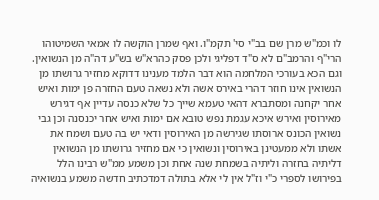לו וכמ"ש מרן שם בב"י סי' תקמ"ו. ואף שמרן הוקשה לו אמאי השמיטוהו הרי"ף והרמב"ם לא ס"ד דפליגי ולכן פסק כהרא"ש בש"ע דה"ה מן הנשואין. וגם הכא בעורכי המלחמה הוא דבר הלמד מענינו דדוקא מחזיר גרושתו מן הנשואין אינו חוזר דהרי באירס אשה ולא נשאה טעם החזרה פן ימות ואיש אחר יקחנה ומסתברא דהאי טעמא שייך כל שלא כנסה עדיין אף דגירש מאירוסין ואירש איכא עגמת נפש טובא אם ימות ואיש אחר יכנסנה וכן גבי נשואין הכונס ארוסתו שגירשה מן האירוסין ודאי יש בה טעם ושמח את אשתו ולא ממעטינן באירוסין ונשואין כי אם מחזיר גרושתו מן הנשואין דליתיה בחזרה וליתיה בשמחת שנה אחת וכן משמע ממ"ש רבינו הלל בפירושו לספרי כ"י וז"ל אין לי אלא בתולה דמדכתיב חדשה משמע בנשואיה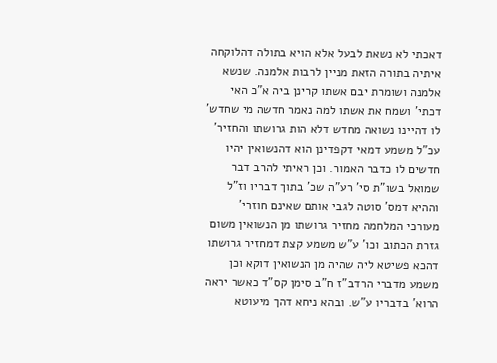דאכתי לא נשאת לבעל אלא הויא בתולה דהלוקחה איתיה בתורה הזאת מניין לרבות אלמנה. שנשא אלמנה ושומרת יבם אשתו קרינן ביה א"כ האי דכתי' ושמח את אשתו למה נאמר חדשה מי שחדש' לו דהיינו נשואה מחדש דלא הות גרושתו והחזיר' עכ"ל משמע דמאי דקפדינן הוא דהנשואין יהיו חדשים לו כדבר האמור. וכן ראיתי להרב דבר שמואל בשו"ת סי' רע"ה שכ' בתוך דבריו וז"ל וההיא דמס' סוטה לגבי אותם שאינם חוזרי' מעורכי המלחמה מחזיר גרושתו מן הנשואין משום גזרת הכתוב וכו' ע"ש משמע קצת דמחזיר גרושתו דהכא פשיטא ליה שהיה מן הנשואין דוקא וכן משמע מדברי הרדב"ז ח"ב סימן קס"ד כאשר יראה הרוא' בדבריו ע"ש. ובהא ניחא דהך מיעוטא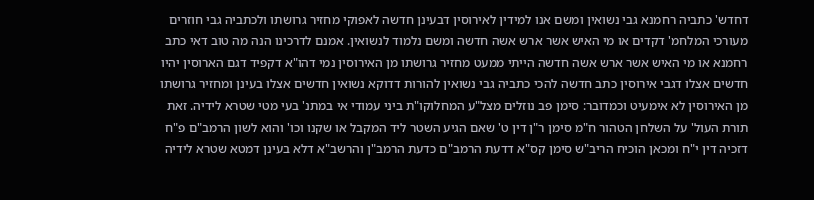דחדש' כתביה רחמנא גבי נשואין ומשם אנו למידין לאירוסין דבעינן חדשה לאפוקי מחזיר גרושתו ולכתביה גבי חוזרים מעורכי המלחמ' דקדים או מי האיש אשר ארש אשה חדשה ומשם נלמוד לנשואין. אמנם לדרכינו הנה מה טוב דאי כתב רחמנא או מי האיש אשר ארש אשה חדשה הייתי ממעט מחזיר גרושתו מן האירוסין נמי דהו"א דקפיד דגם הארוסין יהיו חדשים אצלו דגבי אירוסין כתב חדשה להכי כתביה גבי נשואין להורות דדוקא נשואין חדשים אצלו בעינן ומחזיר גרושתו מן האירוסין לא אימעיט וכמדובר: סימן פב נוזלים מצל"ע המחלוקו"ת ביני עמודי אי במתנ' בעי מטי שטרא לידיה. זאת תורת העול' על השלחן הטהור ח"מ סימן ר"ן דין ט' שאם הגיע השטר ליד המקבל או שקנו וכו' והוא לשון הרמב"ם פ"ח דזכיה דין י"ח ומכאן הוכיח הריב"ש סימן קס"א דדעת הרמב"ם כדעת הרמב"ן והרשב"א דלא בעינן דמטא שטרא לידיה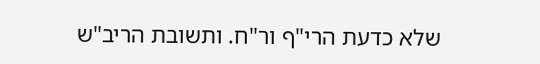שלא כדעת הרי"ף ור"ח. ותשובת הריב"ש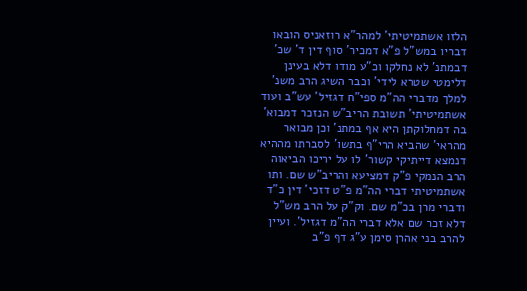הלזו אשתמיטיתי' למהר"א רוזאניס הובאו דבריו במש"ל פ"א דמכיר' סוף דין ד' שכ' דבמתנ' לא נחלקו וכ"ע מודו דלא בעינן דלימטי שטרא לידי' וכבר השיג הרב משנ' למלך מדברי הה"מ ספי"ח דגזיל' עש"ב ועוד אשתמיטיתי' תשובת הריב"ש הנזכר דמבוא' בה דמחלוקתן היא אף במתנ' וכן מבואר מהראי' שהביא הרי"ף בתשו' לסברתו מההיא דנמצא דייתיקי קשור' לו על יריכו הביאוה הרב הנמקי פ"ק דמציעא והריב"ש שם. ותו אשתמיטיתי דברי הה"מ פ"ט דזכי' דין כ"ד ודברי מרן בכ"מ שם. וק"ק על הרב מש"ל דלא זכר שם אלא דברי הה"מ דגזיל'. ועיין להרב בני אהרן סימן ע"ג דף פ"ב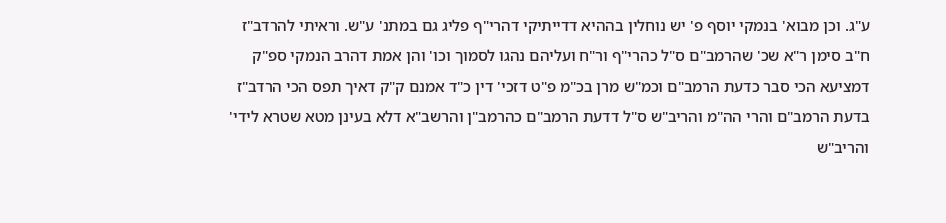ע"ג. וכן מבוא' בנמקי יוסף פ' יש נוחלין בההיא דדייתיקי דהרי"ף פליג גם במתנ' ע"ש. וראיתי להרדב"ז ח"ב סימן ר"א שכ' שהרמב"ם ס"ל כהרי"ף ור"ח ועליהם נהגו לסמוך וכו' והן אמת דהרב הנמקי ספ"ק דמציעא הכי סבר כדעת הרמב"ם וכמ"ש מרן בכ"מ פ"ט דזכי' דין כ"ד אמנם ק"ק דאיך תפס הכי הרדב"ז בדעת הרמב"ם והרי הה"מ והריב"ש ס"ל דדעת הרמב"ם כהרמב"ן והרשב"א דלא בעינן מטא שטרא לידי' והריב"ש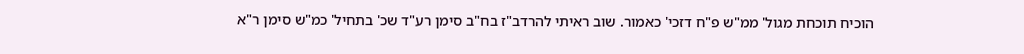הוכיח תוכחת מגול' ממ"ש פ"ח דזכי' כאמור. שוב ראיתי להרדב"ז בח"ב סימן רע"ד שכ' בתחיל' כמ"ש סימן ר"א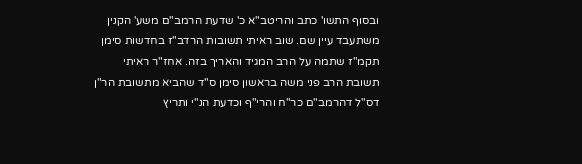ובסוף התשו' כתב והריטב"א כ' שדעת הרמב"ם משע' הקנין משתעבד עיין שם. שוב ראיתי תשובות הרדב"ז בחדשות סימן תקמ"ז שתמה על הרב המגיד והאריך בזה. אחז"ר ראיתי תשובת הרב פני משה בראשון סימן ס"ד שהביא מתשובת הר"ן דס"ל דהרמב"ם כר"ח והרי"ף וכדעת הנ"י ותריץ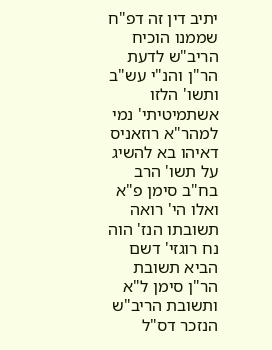יתיב דין זה דפ"ח שממנו הוכיח הריב"ש לדעת הר"ן והנ"י עש"ב ותשו' הלזו אשתמיטיתי' נמי למהר"א רוזאניס דאיהו בא להשיג על תשו' הרב בח"ב סימן פ"א ואלו הי' רואה תשובתו הנז' הוה נח רוגזי' דשם הביא תשובת הר"ן סימן ל"א ותשובת הריב"ש הנזכר דס"ל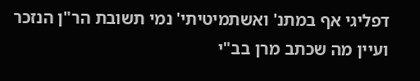דפליגי אף במתנ' ואשתמיטיתי' נמי תשובת הר"ן הנזכר ועיין מה שכתב מרן בב"י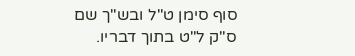סוף סימן ט"ל ובש"ך שם ס"ק ל"ט בתוך דבריו.